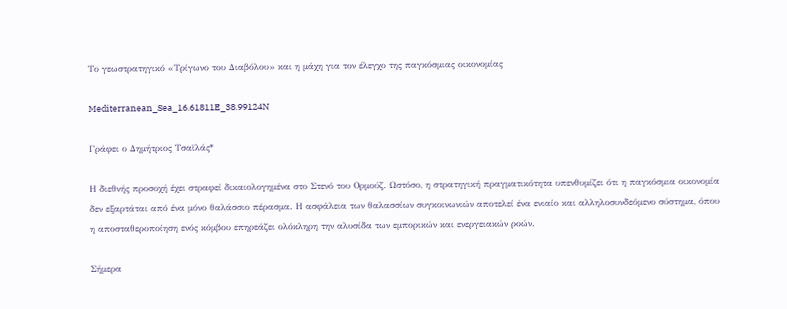Το γεωστρατηγικό «Τρίγωνο του Διαβόλου» και η μάχη για τον έλεγχο της παγκόσμιας οικονομίας

Mediterranean_Sea_16.61811E_38.99124N

Γράφει ο Δημήτριος Τσαϊλάς*

Η διεθνής προσοχή έχει στραφεί δικαιολογημένα στο Στενό του Ορμούζ. Ωστόσο, η στρατηγική πραγματικότητα υπενθυμίζει ότι η παγκόσμια οικονομία δεν εξαρτάται από ένα μόνο θαλάσσιο πέρασμα. Η ασφάλεια των θαλασσίων συγκοινωνιών αποτελεί ένα ενιαίο και αλληλοσυνδεόμενο σύστημα, όπου η αποσταθεροποίηση ενός κόμβου επηρεάζει ολόκληρη την αλυσίδα των εμπορικών και ενεργειακών ροών.

Σήμερα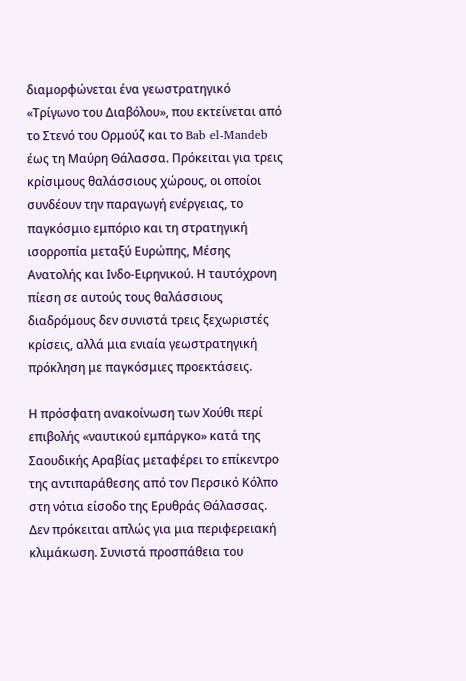διαμορφώνεται ένα γεωστρατηγικό «Τρίγωνο του Διαβόλου», που εκτείνεται από το Στενό του Ορμούζ και το Bab el-Mandeb έως τη Μαύρη Θάλασσα. Πρόκειται για τρεις κρίσιμους θαλάσσιους χώρους, οι οποίοι συνδέουν την παραγωγή ενέργειας, το παγκόσμιο εμπόριο και τη στρατηγική ισορροπία μεταξύ Ευρώπης, Μέσης Ανατολής και Ινδο-Ειρηνικού. Η ταυτόχρονη πίεση σε αυτούς τους θαλάσσιους διαδρόμους δεν συνιστά τρεις ξεχωριστές κρίσεις, αλλά μια ενιαία γεωστρατηγική πρόκληση με παγκόσμιες προεκτάσεις.

Η πρόσφατη ανακοίνωση των Χούθι περί επιβολής «ναυτικού εμπάργκο» κατά της Σαουδικής Αραβίας μεταφέρει το επίκεντρο της αντιπαράθεσης από τον Περσικό Κόλπο στη νότια είσοδο της Ερυθράς Θάλασσας. Δεν πρόκειται απλώς για μια περιφερειακή κλιμάκωση. Συνιστά προσπάθεια του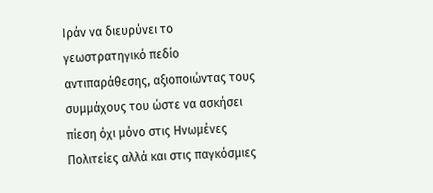Ιράν να διευρύνει το γεωστρατηγικό πεδίο αντιπαράθεσης, αξιοποιώντας τους συμμάχους του ώστε να ασκήσει πίεση όχι μόνο στις Ηνωμένες Πολιτείες αλλά και στις παγκόσμιες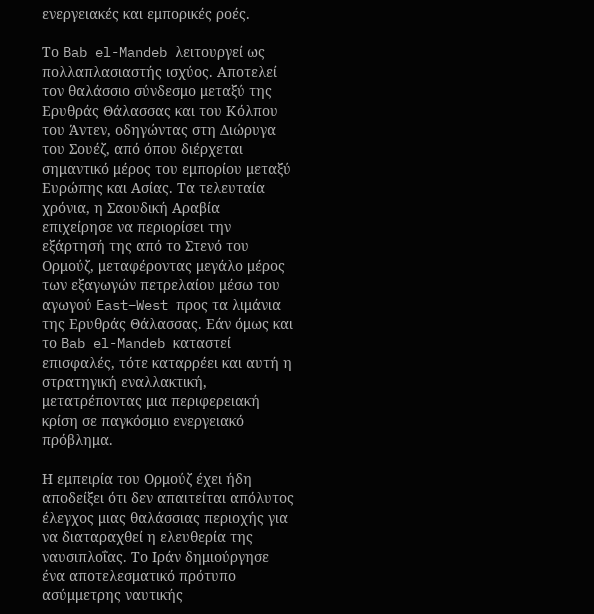ενεργειακές και εμπορικές ροές.

Το Bab el-Mandeb λειτουργεί ως πολλαπλασιαστής ισχύος. Αποτελεί τον θαλάσσιο σύνδεσμο μεταξύ της Ερυθράς Θάλασσας και του Κόλπου του Άντεν, οδηγώντας στη Διώρυγα του Σουέζ, από όπου διέρχεται σημαντικό μέρος του εμπορίου μεταξύ Ευρώπης και Ασίας. Τα τελευταία χρόνια, η Σαουδική Αραβία επιχείρησε να περιορίσει την εξάρτησή της από το Στενό του Ορμούζ, μεταφέροντας μεγάλο μέρος των εξαγωγών πετρελαίου μέσω του αγωγού East–West προς τα λιμάνια της Ερυθράς Θάλασσας. Εάν όμως και το Bab el-Mandeb καταστεί επισφαλές, τότε καταρρέει και αυτή η στρατηγική εναλλακτική, μετατρέποντας μια περιφερειακή κρίση σε παγκόσμιο ενεργειακό πρόβλημα.

Η εμπειρία του Ορμούζ έχει ήδη αποδείξει ότι δεν απαιτείται απόλυτος έλεγχος μιας θαλάσσιας περιοχής για να διαταραχθεί η ελευθερία της ναυσιπλοΐας. Το Ιράν δημιούργησε ένα αποτελεσματικό πρότυπο ασύμμετρης ναυτικής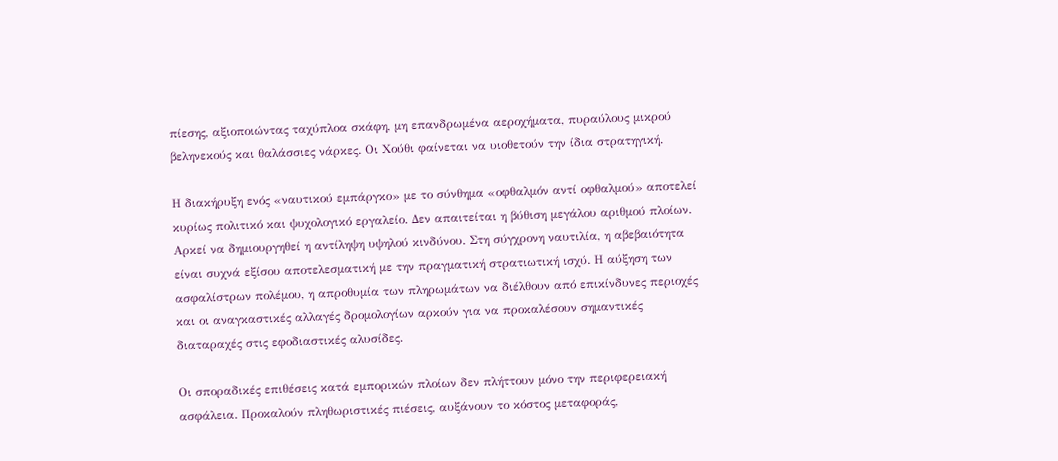πίεσης, αξιοποιώντας ταχύπλοα σκάφη, μη επανδρωμένα αεροχήματα, πυραύλους μικρού βεληνεκούς και θαλάσσιες νάρκες. Οι Χούθι φαίνεται να υιοθετούν την ίδια στρατηγική.

Η διακήρυξη ενός «ναυτικού εμπάργκο» με το σύνθημα «οφθαλμόν αντί οφθαλμού» αποτελεί κυρίως πολιτικό και ψυχολογικό εργαλείο. Δεν απαιτείται η βύθιση μεγάλου αριθμού πλοίων. Αρκεί να δημιουργηθεί η αντίληψη υψηλού κινδύνου. Στη σύγχρονη ναυτιλία, η αβεβαιότητα είναι συχνά εξίσου αποτελεσματική με την πραγματική στρατιωτική ισχύ. Η αύξηση των ασφαλίστρων πολέμου, η απροθυμία των πληρωμάτων να διέλθουν από επικίνδυνες περιοχές και οι αναγκαστικές αλλαγές δρομολογίων αρκούν για να προκαλέσουν σημαντικές διαταραχές στις εφοδιαστικές αλυσίδες.

Οι σποραδικές επιθέσεις κατά εμπορικών πλοίων δεν πλήττουν μόνο την περιφερειακή ασφάλεια. Προκαλούν πληθωριστικές πιέσεις, αυξάνουν το κόστος μεταφοράς,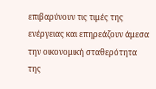επιβαρύνουν τις τιμές της ενέργειας και επηρεάζουν άμεσα την οικονομική σταθερότητα της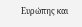Ευρώπης και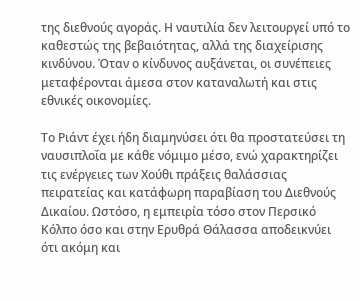της διεθνούς αγοράς. Η ναυτιλία δεν λειτουργεί υπό το καθεστώς της βεβαιότητας, αλλά της διαχείρισης κινδύνου. Όταν ο κίνδυνος αυξάνεται, οι συνέπειες μεταφέρονται άμεσα στον καταναλωτή και στις εθνικές οικονομίες.

Το Ριάντ έχει ήδη διαμηνύσει ότι θα προστατεύσει τη ναυσιπλοΐα με κάθε νόμιμο μέσο, ενώ χαρακτηρίζει τις ενέργειες των Χούθι πράξεις θαλάσσιας πειρατείας και κατάφωρη παραβίαση του Διεθνούς Δικαίου. Ωστόσο, η εμπειρία τόσο στον Περσικό Κόλπο όσο και στην Ερυθρά Θάλασσα αποδεικνύει ότι ακόμη και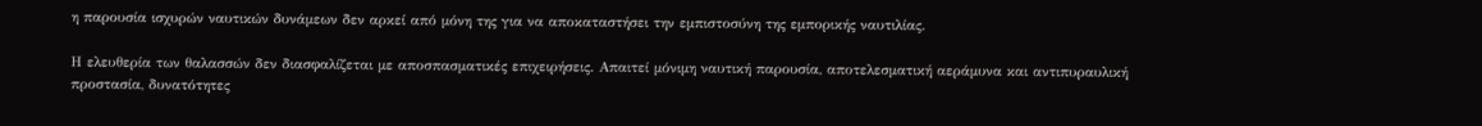η παρουσία ισχυρών ναυτικών δυνάμεων δεν αρκεί από μόνη της για να αποκαταστήσει την εμπιστοσύνη της εμπορικής ναυτιλίας.

Η ελευθερία των θαλασσών δεν διασφαλίζεται με αποσπασματικές επιχειρήσεις. Απαιτεί μόνιμη ναυτική παρουσία, αποτελεσματική αεράμυνα και αντιπυραυλική προστασία, δυνατότητες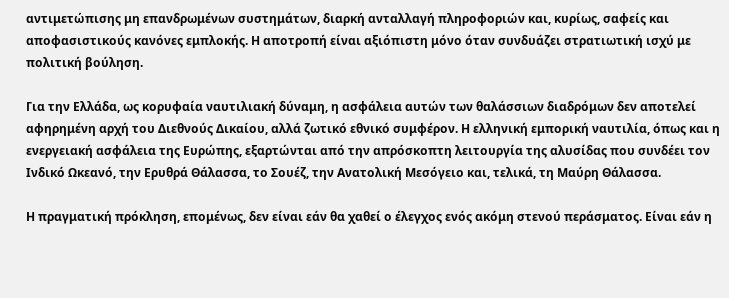αντιμετώπισης μη επανδρωμένων συστημάτων, διαρκή ανταλλαγή πληροφοριών και, κυρίως, σαφείς και αποφασιστικούς κανόνες εμπλοκής. Η αποτροπή είναι αξιόπιστη μόνο όταν συνδυάζει στρατιωτική ισχύ με πολιτική βούληση.

Για την Ελλάδα, ως κορυφαία ναυτιλιακή δύναμη, η ασφάλεια αυτών των θαλάσσιων διαδρόμων δεν αποτελεί αφηρημένη αρχή του Διεθνούς Δικαίου, αλλά ζωτικό εθνικό συμφέρον. Η ελληνική εμπορική ναυτιλία, όπως και η ενεργειακή ασφάλεια της Ευρώπης, εξαρτώνται από την απρόσκοπτη λειτουργία της αλυσίδας που συνδέει τον Ινδικό Ωκεανό, την Ερυθρά Θάλασσα, το Σουέζ, την Ανατολική Μεσόγειο και, τελικά, τη Μαύρη Θάλασσα.

Η πραγματική πρόκληση, επομένως, δεν είναι εάν θα χαθεί ο έλεγχος ενός ακόμη στενού περάσματος. Είναι εάν η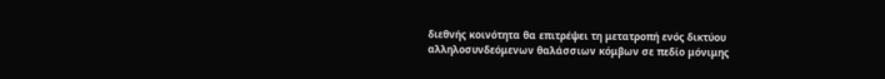διεθνής κοινότητα θα επιτρέψει τη μετατροπή ενός δικτύου αλληλοσυνδεόμενων θαλάσσιων κόμβων σε πεδίο μόνιμης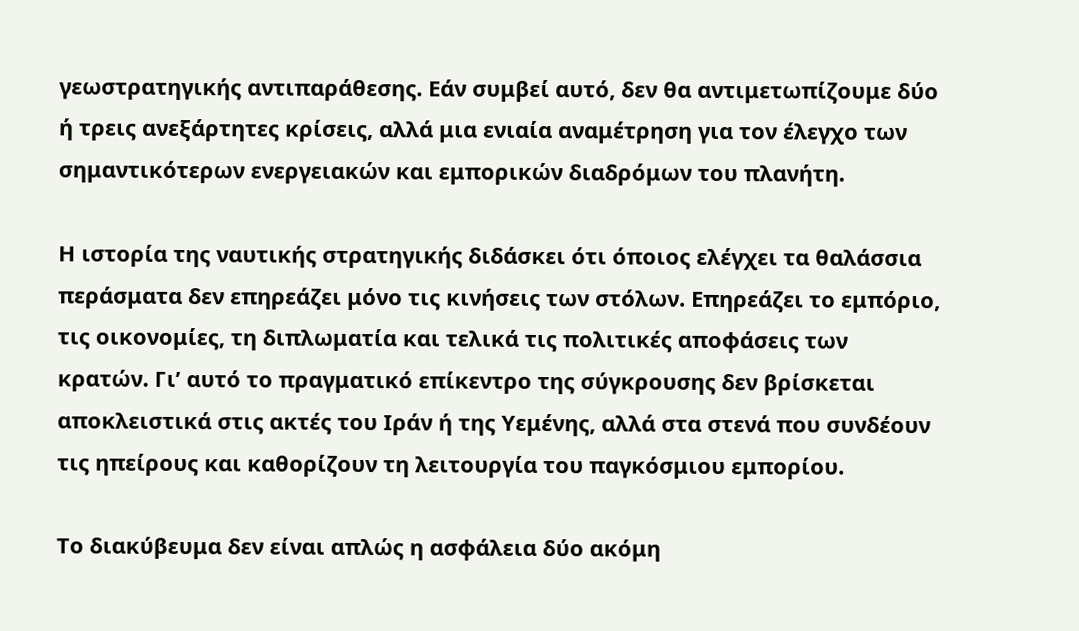γεωστρατηγικής αντιπαράθεσης. Εάν συμβεί αυτό, δεν θα αντιμετωπίζουμε δύο ή τρεις ανεξάρτητες κρίσεις, αλλά μια ενιαία αναμέτρηση για τον έλεγχο των σημαντικότερων ενεργειακών και εμπορικών διαδρόμων του πλανήτη.

Η ιστορία της ναυτικής στρατηγικής διδάσκει ότι όποιος ελέγχει τα θαλάσσια περάσματα δεν επηρεάζει μόνο τις κινήσεις των στόλων. Επηρεάζει το εμπόριο, τις οικονομίες, τη διπλωματία και τελικά τις πολιτικές αποφάσεις των κρατών. Γι’ αυτό το πραγματικό επίκεντρο της σύγκρουσης δεν βρίσκεται αποκλειστικά στις ακτές του Ιράν ή της Υεμένης, αλλά στα στενά που συνδέουν τις ηπείρους και καθορίζουν τη λειτουργία του παγκόσμιου εμπορίου.

Το διακύβευμα δεν είναι απλώς η ασφάλεια δύο ακόμη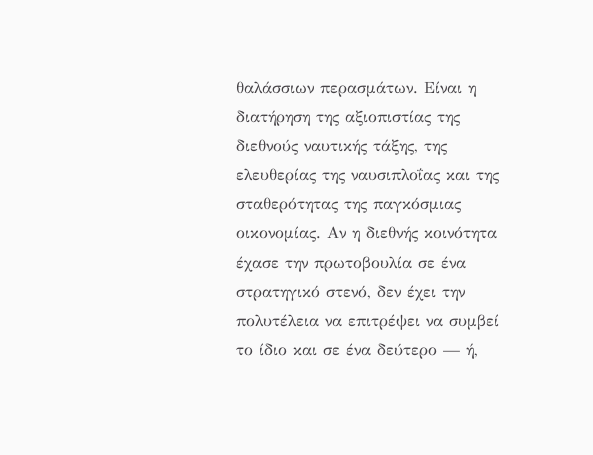θαλάσσιων περασμάτων. Είναι η διατήρηση της αξιοπιστίας της διεθνούς ναυτικής τάξης, της ελευθερίας της ναυσιπλοΐας και της σταθερότητας της παγκόσμιας οικονομίας. Αν η διεθνής κοινότητα έχασε την πρωτοβουλία σε ένα στρατηγικό στενό, δεν έχει την πολυτέλεια να επιτρέψει να συμβεί το ίδιο και σε ένα δεύτερο — ή,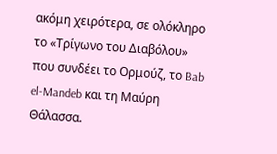ακόμη χειρότερα, σε ολόκληρο το «Τρίγωνο του Διαβόλου» που συνδέει το Ορμούζ, το Bab el-Mandeb και τη Μαύρη Θάλασσα.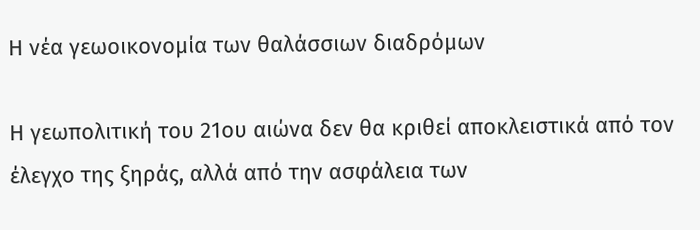Η νέα γεωοικονομία των θαλάσσιων διαδρόμων

Η γεωπολιτική του 21ου αιώνα δεν θα κριθεί αποκλειστικά από τον έλεγχο της ξηράς, αλλά από την ασφάλεια των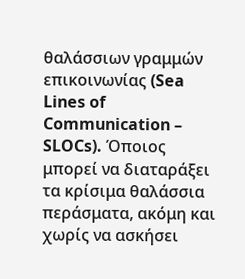θαλάσσιων γραμμών επικοινωνίας (Sea Lines of Communication – SLOCs). Όποιος μπορεί να διαταράξει τα κρίσιμα θαλάσσια περάσματα, ακόμη και χωρίς να ασκήσει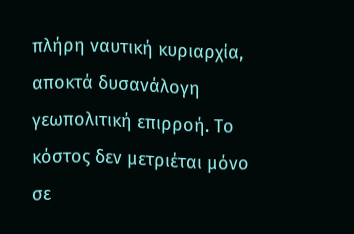πλήρη ναυτική κυριαρχία, αποκτά δυσανάλογη γεωπολιτική επιρροή. Το κόστος δεν μετριέται μόνο σε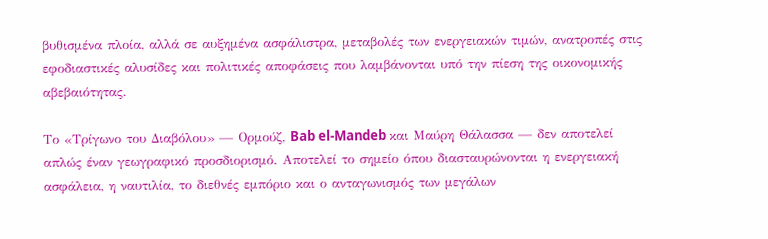βυθισμένα πλοία, αλλά σε αυξημένα ασφάλιστρα, μεταβολές των ενεργειακών τιμών, ανατροπές στις εφοδιαστικές αλυσίδες και πολιτικές αποφάσεις που λαμβάνονται υπό την πίεση της οικονομικής αβεβαιότητας.

Το «Τρίγωνο του Διαβόλου» — Ορμούζ, Bab el-Mandeb και Μαύρη Θάλασσα — δεν αποτελεί απλώς έναν γεωγραφικό προσδιορισμό. Αποτελεί το σημείο όπου διασταυρώνονται η ενεργειακή ασφάλεια, η ναυτιλία, το διεθνές εμπόριο και ο ανταγωνισμός των μεγάλων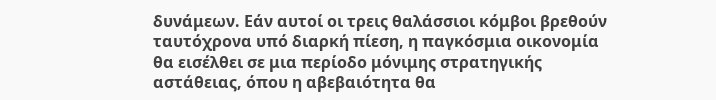δυνάμεων. Εάν αυτοί οι τρεις θαλάσσιοι κόμβοι βρεθούν ταυτόχρονα υπό διαρκή πίεση, η παγκόσμια οικονομία θα εισέλθει σε μια περίοδο μόνιμης στρατηγικής αστάθειας, όπου η αβεβαιότητα θα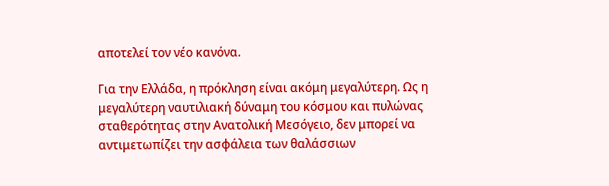αποτελεί τον νέο κανόνα.

Για την Ελλάδα, η πρόκληση είναι ακόμη μεγαλύτερη. Ως η μεγαλύτερη ναυτιλιακή δύναμη του κόσμου και πυλώνας σταθερότητας στην Ανατολική Μεσόγειο, δεν μπορεί να αντιμετωπίζει την ασφάλεια των θαλάσσιων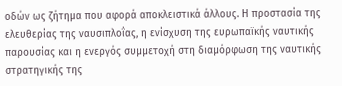οδών ως ζήτημα που αφορά αποκλειστικά άλλους. Η προστασία της ελευθερίας της ναυσιπλοΐας, η ενίσχυση της ευρωπαϊκής ναυτικής παρουσίας και η ενεργός συμμετοχή στη διαμόρφωση της ναυτικής στρατηγικής της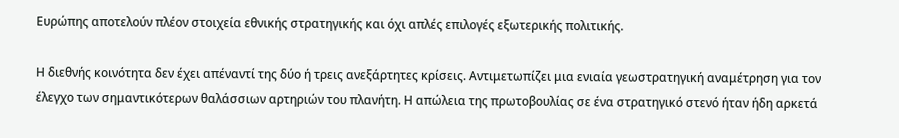Ευρώπης αποτελούν πλέον στοιχεία εθνικής στρατηγικής και όχι απλές επιλογές εξωτερικής πολιτικής.

Η διεθνής κοινότητα δεν έχει απέναντί της δύο ή τρεις ανεξάρτητες κρίσεις. Αντιμετωπίζει μια ενιαία γεωστρατηγική αναμέτρηση για τον έλεγχο των σημαντικότερων θαλάσσιων αρτηριών του πλανήτη. Η απώλεια της πρωτοβουλίας σε ένα στρατηγικό στενό ήταν ήδη αρκετά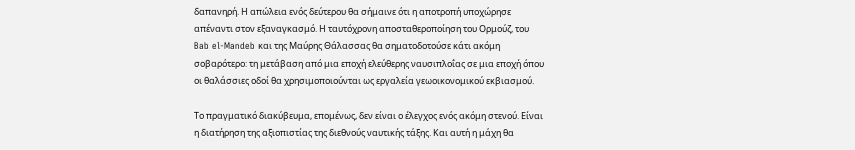δαπανηρή. Η απώλεια ενός δεύτερου θα σήμαινε ότι η αποτροπή υποχώρησε απέναντι στον εξαναγκασμό. Η ταυτόχρονη αποσταθεροποίηση του Ορμούζ, του Bab el-Mandeb και της Μαύρης Θάλασσας θα σηματοδοτούσε κάτι ακόμη σοβαρότερο: τη μετάβαση από μια εποχή ελεύθερης ναυσιπλοΐας σε μια εποχή όπου οι θαλάσσιες οδοί θα χρησιμοποιούνται ως εργαλεία γεωοικονομικού εκβιασμού.

Το πραγματικό διακύβευμα, επομένως, δεν είναι ο έλεγχος ενός ακόμη στενού. Είναι η διατήρηση της αξιοπιστίας της διεθνούς ναυτικής τάξης. Και αυτή η μάχη θα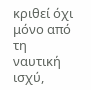κριθεί όχι μόνο από τη ναυτική ισχύ,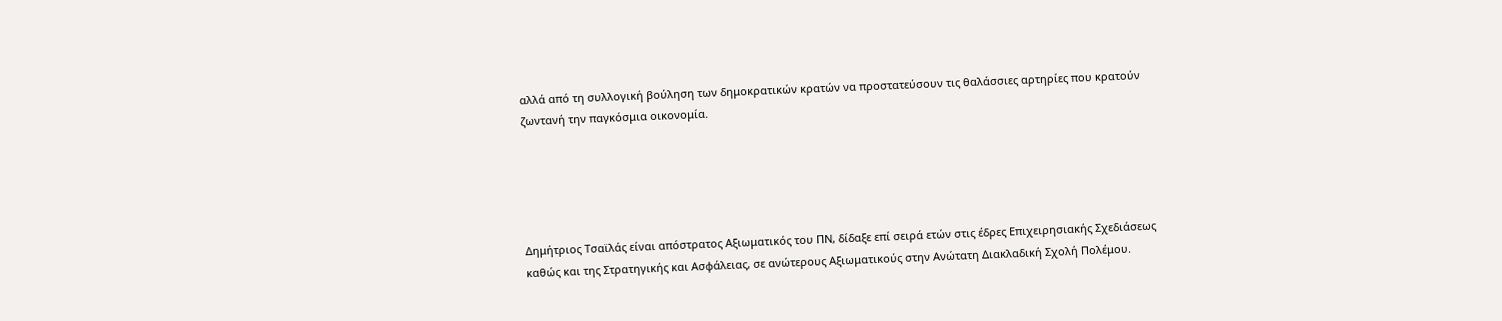αλλά από τη συλλογική βούληση των δημοκρατικών κρατών να προστατεύσουν τις θαλάσσιες αρτηρίες που κρατούν ζωντανή την παγκόσμια οικονομία.





Δημήτριος Τσαϊλάς είναι απόστρατος Αξιωματικός του ΠΝ, δίδαξε επί σειρά ετών στις έδρες Επιχειρησιακής Σχεδιάσεως καθώς και της Στρατηγικής και Ασφάλειας, σε ανώτερους Αξιωματικούς στην Ανώτατη Διακλαδική Σχολή Πολέμου.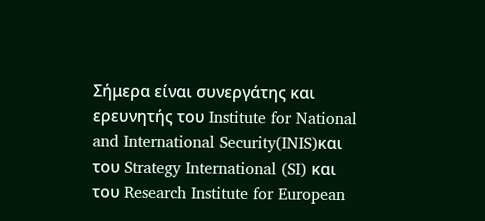Σήμερα είναι συνεργάτης και ερευνητής του Institute for National and International Security(INIS)και του Strategy International (SI) και του Research Institute for European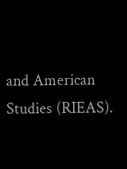and American Studies (RIEAS).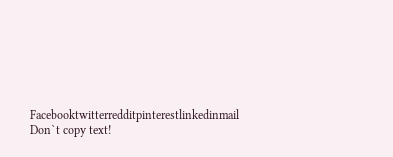Facebooktwitterredditpinterestlinkedinmail
Don`t copy text!